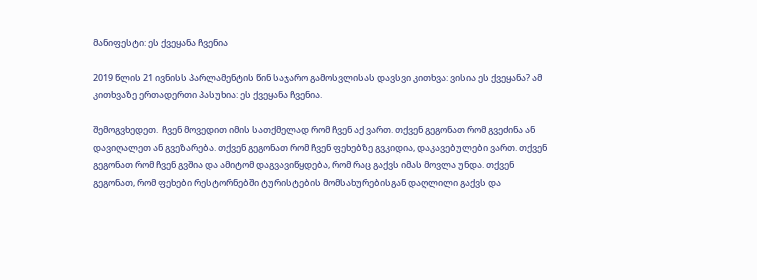მანიფესტი: ეს ქვეყანა ჩვენია

2019 წლის 21 ივნისს პარლამენტის წინ საჯარო გამოსვლისას დავსვი კითხვა: ვისია ეს ქვეყანა? ამ კითხვაზე ერთადერთი პასუხია: ეს ქვეყანა ჩვენია.

შემოგვხედეთ.  ჩვენ მოვედით იმის სათქმელად რომ ჩვენ აქ ვართ. თქვენ გეგონათ რომ გვეძინა ან დავიღალეთ ან გვეზარება. თქვენ გეგონათ რომ ჩვენ ფეხებზე გვკიდია, დაკავებულები ვართ. თქვენ გეგონათ რომ ჩვენ გვშია და ამიტომ დაგვავიწყდება, რომ რაც გაქვს იმას მოვლა უნდა. თქვენ გეგონათ, რომ ფეხები რესტორნებში ტურისტების მომსახურებისგან დაღლილი გაქვს და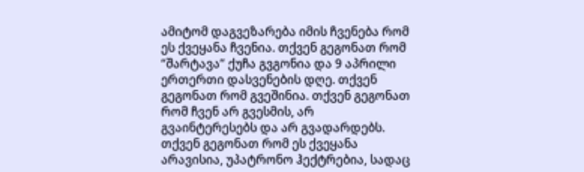ამიტომ დაგვეზარება იმის ჩვენება რომ ეს ქვეყანა ჩვენია. თქვენ გეგონათ რომ “შარტავა” ქუჩა გვგონია და 9 აპრილი ერთერთი დასვენების დღე. თქვენ გეგონათ რომ გვეშინია. თქვენ გეგონათ რომ ჩვენ არ გვესმის, არ გვაინტერესებს და არ გვადარდებს. თქვენ გეგონათ რომ ეს ქვეყანა არავისია, უპატრონო ჰექტრებია, სადაც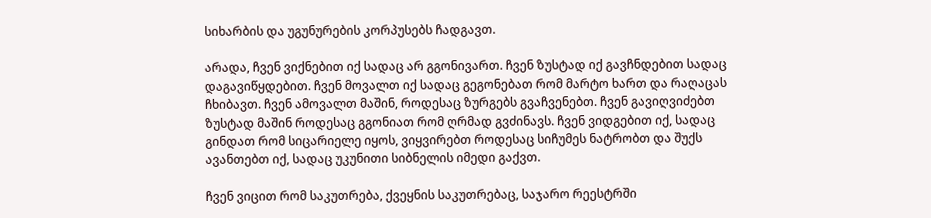სიხარბის და უგუნურების კორპუსებს ჩადგავთ.

არადა, ჩვენ ვიქნებით იქ სადაც არ გგონივართ. ჩვენ ზუსტად იქ გავჩნდებით სადაც დაგავიწყდებით. ჩვენ მოვალთ იქ სადაც გეგონებათ რომ მარტო ხართ და რაღაცას ჩხიბავთ. ჩვენ ამოვალთ მაშინ, როდესაც ზურგებს გვაჩვენებთ. ჩვენ გავიღვიძებთ ზუსტად მაშინ როდესაც გგონიათ რომ ღრმად გვძინავს. ჩვენ ვიდგებით იქ, სადაც გინდათ რომ სიცარიელე იყოს, ვიყვირებთ როდესაც სიჩუმეს ნატრობთ და შუქს ავანთებთ იქ, სადაც უკუნითი სიბნელის იმედი გაქვთ.

ჩვენ ვიცით რომ საკუთრება, ქვეყნის საკუთრებაც, საჯარო რეესტრში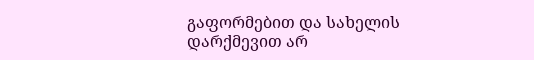გაფორმებით და სახელის დარქმევით არ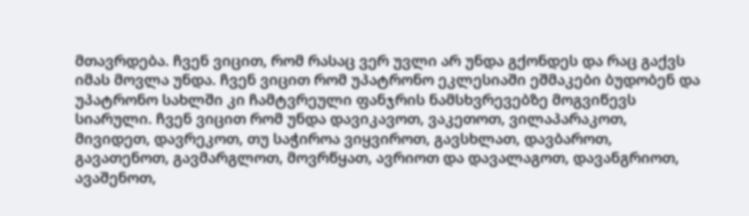მთავრდება. ჩვენ ვიცით, რომ რასაც ვერ უვლი არ უნდა გქონდეს და რაც გაქვს იმას მოვლა უნდა. ჩვენ ვიცით რომ უპატრონო ეკლესიაში ეშმაკები ბუდობენ და უპატრონო სახლში კი ჩამტვრეული ფანჯრის ნამსხვრევებზე მოგვიწევს სიარული. ჩვენ ვიცით რომ უნდა დავიკავოთ, ვაკეთოთ, ვილაპარაკოთ, მივიდეთ, დავრეკოთ, თუ საჭიროა ვიყვიროთ, გავსხლათ, დავბაროთ, გავათენოთ, გავმარგლოთ, მოვრწყათ, ავრიოთ და დავალაგოთ, დავანგრიოთ, ავაშენოთ,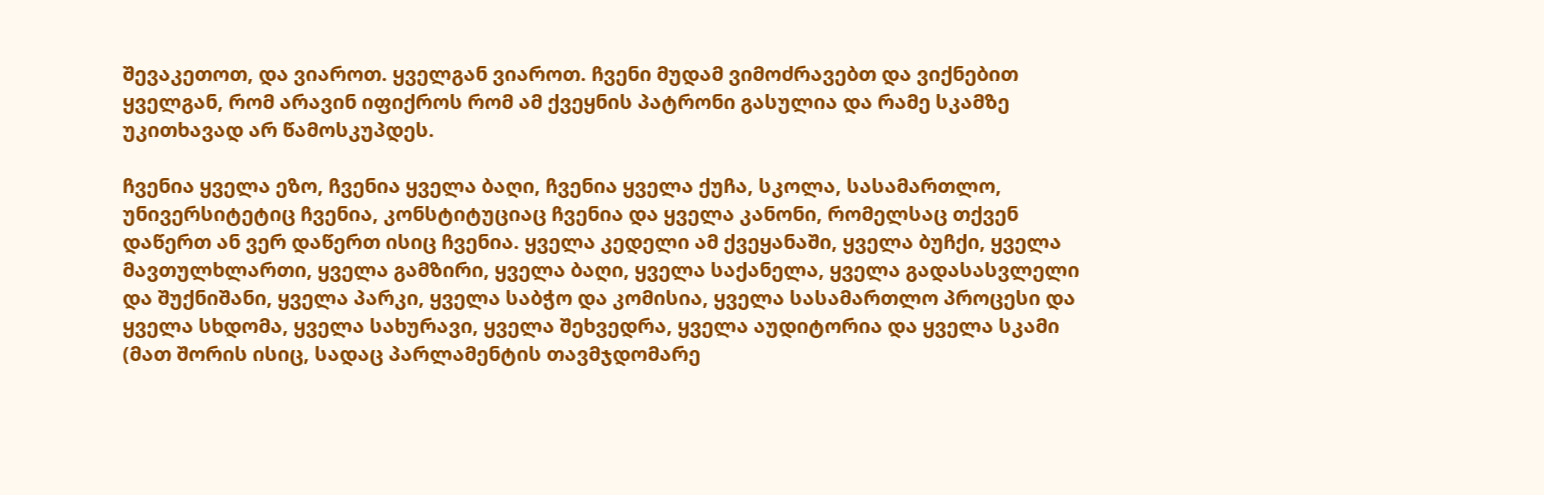შევაკეთოთ, და ვიაროთ. ყველგან ვიაროთ. ჩვენი მუდამ ვიმოძრავებთ და ვიქნებით ყველგან, რომ არავინ იფიქროს რომ ამ ქვეყნის პატრონი გასულია და რამე სკამზე უკითხავად არ წამოსკუპდეს.

ჩვენია ყველა ეზო, ჩვენია ყველა ბაღი, ჩვენია ყველა ქუჩა, სკოლა, სასამართლო, უნივერსიტეტიც ჩვენია, კონსტიტუციაც ჩვენია და ყველა კანონი, რომელსაც თქვენ დაწერთ ან ვერ დაწერთ ისიც ჩვენია. ყველა კედელი ამ ქვეყანაში, ყველა ბუჩქი, ყველა მავთულხლართი, ყველა გამზირი, ყველა ბაღი, ყველა საქანელა, ყველა გადასასვლელი და შუქნიშანი, ყველა პარკი, ყველა საბჭო და კომისია, ყველა სასამართლო პროცესი და ყველა სხდომა, ყველა სახურავი, ყველა შეხვედრა, ყველა აუდიტორია და ყველა სკამი (მათ შორის ისიც, სადაც პარლამენტის თავმჯდომარე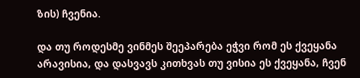ზის) ჩვენია.

და თუ როდესმე ვინმეს შეეპარება ეჭვი რომ ეს ქვეყანა არავისია, და დასვავს კითხვას თუ ვისია ეს ქვეყანა, ჩვენ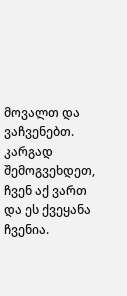მოვალთ და ვაჩვენებთ. კარგად შემოგვეხდეთ, ჩვენ აქ ვართ და ეს ქვეყანა ჩვენია.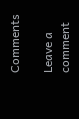Comments

Leave a comment